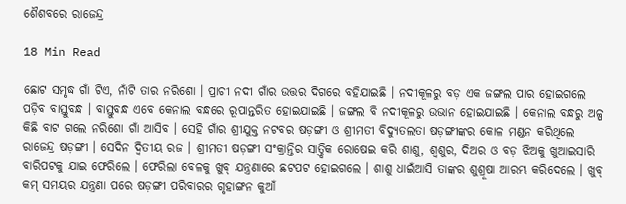ଶୈଶବରେ ରାଜେନ୍ଦ୍ର

18 Min Read

ଛୋଟ ସମୃଦ୍ଧ ଗାଁ ଟିଏ, ନାଁଟି ତାର ନରିଶୋ । ପ୍ରାଚୀ ନଦୀ ଗାଁର ଉତ୍ତର ଦିଗରେ ବହିଯାଇଛି । ନଦୀକୂଳରୁ ବଡ଼ ଏକ ଜଙ୍ଗଲ ପାର ହୋଇଗଲେ ପଡ଼ିବ ବାସ୍ତୁବନ୍ଧ । ବାସ୍ତୁବନ୍ଧ ଏବେ କେନାଲ ବନ୍ଧରେ ରୂପାନ୍ତରିତ ହୋଇଯାଇଛି । ଜଙ୍ଗଲ ବି ନଦୀକୂଳରୁ ଉଭାନ ହୋଇଯାଇଛି । କେନାଲ ବନ୍ଧରୁ ଅଳ୍ପ କିଛି ବାଟ ଗଲେ ନରିଶୋ ଗାଁ ଆସିବ । ସେହି ଗାଁର ଶ୍ରୀଯୁକ୍ତ ନଟବର ଷଡ଼ଙ୍ଗୀ ଓ ଶ୍ରୀମତୀ ବିଦ୍ୟୁତଲତା ଷଡ଼ଙ୍ଗୀଙ୍କର କୋଳ ମଣ୍ଡନ କରିଥିଲେ ରାଜେନ୍ଦ୍ର ଷଡ଼ଙ୍ଗୀ । ସେଦିନ ଦ୍ୱିତୀୟ ରଜ । ଶ୍ରୀମତୀ ଷଡ଼ଙ୍ଗୀ ସଂକ୍ରାନ୍ତିର ସାତ୍ତ୍ୱିକ ରୋଷେଇ କରି ଶାଶୁ, ଶ୍ୱଶୁର, ଦିଅର ଓ ବଡ଼ ଝିଅକୁ ଖୁଆଇସାରି ବାରିପଟକୁ ଯାଇ ଫେରିଲେ । ଫେରିଲା ବେଳକୁ ଖୁବ୍ ଯନ୍ତ୍ରଣାରେ ଛଟପଟ ହୋଇଗଲେ । ଶାଶୁ ଧାଇଁଆସି ତାଙ୍କର ଶୁଶ୍ରୂଷା ଆରମ୍ଭ କରିଦେଲେ । ଖୁବ୍ କମ୍ ସମୟର ଯନ୍ତ୍ରଣା ପରେ ଷଡ଼ଙ୍ଗୀ ପରିବାରର ଗୃହାଙ୍ଗନ କୁଆଁ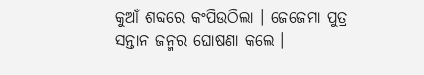କୁଆଁ ଶବ୍ଦରେ କଂପିଉଠିଲା । ଜେଜେମା ପୁତ୍ର ସନ୍ତାନ ଜନ୍ମର ଘୋଷଣା କଲେ ।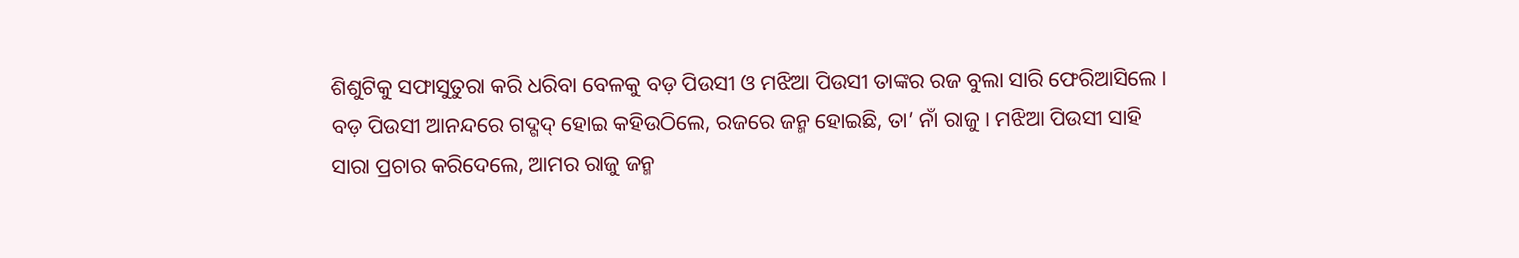ଶିଶୁଟିକୁ ସଫାସୁତୁରା କରି ଧରିବା ବେଳକୁ ବଡ଼ ପିଉସୀ ଓ ମଝିଆ ପିଉସୀ ତାଙ୍କର ରଜ ବୁଲା ସାରି ଫେରିଆସିଲେ । ବଡ଼ ପିଉସୀ ଆନନ୍ଦରେ ଗଦ୍ଗଦ୍ ହୋଇ କହିଉଠିଲେ, ରଜରେ ଜନ୍ମ ହୋଇଛି, ତା’ ନାଁ ରାଜୁ । ମଝିଆ ପିଉସୀ ସାହି ସାରା ପ୍ରଚାର କରିଦେଲେ, ଆମର ରାଜୁ ଜନ୍ମ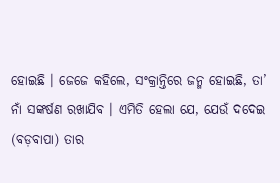ହୋଇଛି । ଜେଜେ କହିଲେ, ସଂକ୍ରାନ୍ତିରେ ଜନ୍ମ ହୋଇଛି, ତା’ ନାଁ ସଙ୍କର୍ଷଣ ରଖାଯିବ । ଏମିତି ହେଲା ଯେ, ଯେଉଁ ଦଦେଇ (ବଡ଼ବାପା) ତାର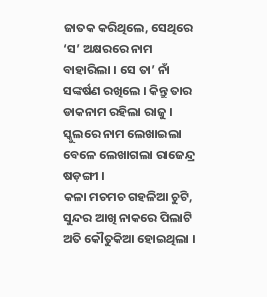ଜାତକ କରିଥିଲେ, ସେଥିରେ ‘ସ’ ଅକ୍ଷରରେ ନାମ ବାହାରିଲା । ସେ ତା’ ନାଁ ସଙ୍କର୍ଷଣ ରଖିଲେ । କିନ୍ତୁ ତାର ଡାକନାମ ରହିଲା ରାଜୁ । ସ୍କୁଲରେ ନାମ ଲେଖାଇଲା ବେଳେ ଲେଖାଗଲା ରାଜେନ୍ଦ୍ର ଷଡ଼ଙ୍ଗୀ ।
କଳା ମଚମଚ ଗହଳିଆ ଚୁଟି, ସୁନ୍ଦର ଆଖି ନାକରେ ପିଲାଟି ଅତି କୌତୁକିଆ ହୋଇଥିଲା ।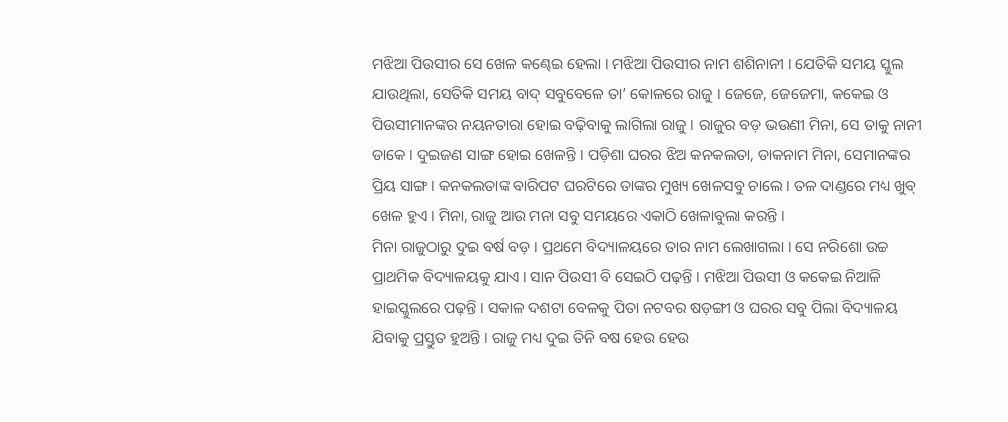ମଝିଆ ପିଉସୀର ସେ ଖେଳ କଣ୍ଢେଇ ହେଲା । ମଝିଆ ପିଉସୀର ନାମ ଶଶିନାନୀ । ଯେତିକି ସମୟ ସ୍କୁଲ ଯାଉଥିଲା, ସେତିକି ସମୟ ବାଦ୍ ସବୁବେଳେ ତା’ କୋଳରେ ରାଜୁ । ଜେଜେ, ଜେଜେମା, କକେଇ ଓ ପିଉସୀମାନଙ୍କର ନୟନତାରା ହୋଇ ବଢ଼ିବାକୁ ଲାଗିଲା ରାଜୁ । ରାଜୁର ବଡ଼ ଭଉଣୀ ମିନା, ସେ ତାକୁ ନାନୀ ଡାକେ । ଦୁଇଜଣ ସାଙ୍ଗ ହୋଇ ଖେଳନ୍ତି । ପଡ଼ିଶା ଘରର ଝିଅ କନକଲତା, ଡାକନାମ ମିନା, ସେମାନଙ୍କର ପ୍ରିୟ ସାଙ୍ଗ । କନକଲତାଙ୍କ ବାରିପଟ ଘରଟିରେ ତାଙ୍କର ମୁଖ୍ୟ ଖେଳସବୁ ଚାଲେ । ତଳ ଦାଣ୍ଡରେ ମଧ୍ୟ ଖୁବ୍ ଖେଳ ହୁଏ । ମିନା, ରାଜୁ ଆଉ ମନା ସବୁ ସମୟରେ ଏକାଠି ଖେଳାବୁଲା କରନ୍ତି ।
ମିନା ରାଜୁଠାରୁ ଦୁଇ ବର୍ଷ ବଡ଼ । ପ୍ରଥମେ ବିଦ୍ୟାଳୟରେ ତାର ନାମ ଲେଖାଗଲା । ସେ ନରିଶୋ ଉଚ୍ଚ ପ୍ରାଥମିକ ବିଦ୍ୟାଳୟକୁ ଯାଏ । ସାନ ପିଉସୀ ବି ସେଇଠି ପଢ଼ନ୍ତି । ମଝିଆ ପିଉସୀ ଓ କକେଇ ନିଆଳି ହାଇସ୍କୁଲରେ ପଢ଼ନ୍ତି । ସକାଳ ଦଶଟା ବେଳକୁ ପିତା ନଟବର ଷଡ଼ଙ୍ଗୀ ଓ ଘରର ସବୁ ପିଲା ବିଦ୍ୟାଳୟ ଯିବାକୁ ପ୍ରସ୍ତୁତ ହୁଅନ୍ତି । ରାଜୁ ମଧ୍ୟ ଦୁଇ ତିନି ବଷ ହେଉ ହେଉ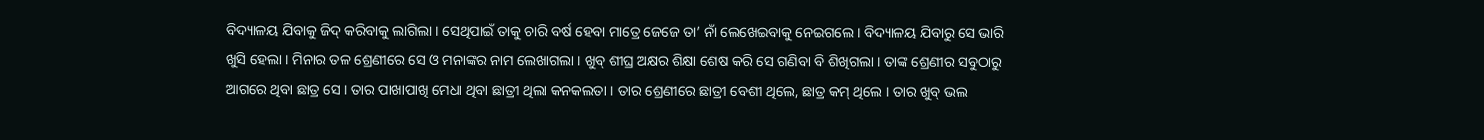ବିଦ୍ୟାଳୟ ଯିବାକୁ ଜିଦ୍ କରିବାକୁ ଲାଗିଲା । ସେଥିପାଇଁ ତାକୁ ଚାରି ବର୍ଷ ହେବା ମାତ୍ରେ ଜେଜେ ତା’ ନାଁ ଲେଖେଇବାକୁ ନେଇଗଲେ । ବିଦ୍ୟାଳୟ ଯିବାରୁ ସେ ଭାରି ଖୁସି ହେଲା । ମିନାର ତଳ ଶ୍ରେଣୀରେ ସେ ଓ ମନାଙ୍କର ନାମ ଲେଖାଗଲା । ଖୁବ୍ ଶୀଘ୍ର ଅକ୍ଷର ଶିକ୍ଷା ଶେଷ କରି ସେ ଗଣିବା ବି ଶିଖିଗଲା । ତାଙ୍କ ଶ୍ରେଣୀର ସବୁଠାରୁ ଆଗରେ ଥିବା ଛାତ୍ର ସେ । ତାର ପାଖାପାଖି ମେଧା ଥିବା ଛାତ୍ରୀ ଥିଲା କନକଲତା । ତାର ଶ୍ରେଣୀରେ ଛାତ୍ରୀ ବେଶୀ ଥିଲେ, ଛାତ୍ର କମ୍ ଥିଲେ । ତାର ଖୁବ୍ ଭଲ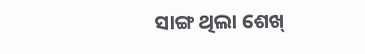ସାଙ୍ଗ ଥିଲା ଶେଖ୍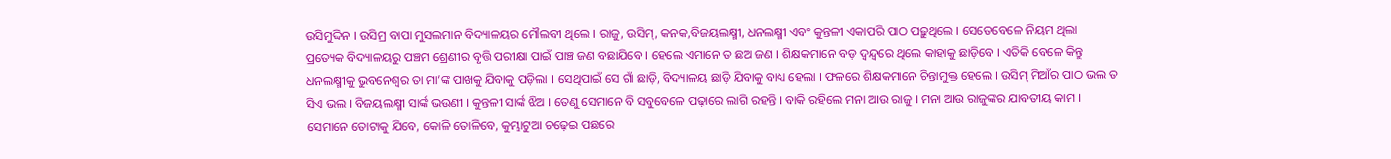ଉସିମୁଦ୍ଦିନ । ଉସିମ୍ର ବାପା ମୁସଲମାନ ବିଦ୍ୟାଳୟର ମୌଲବୀ ଥିଲେ । ରାଜୁ, ଉସିମ୍, କନକ,ବିଜୟଲକ୍ଷ୍ମୀ, ଧନଲକ୍ଷ୍ମୀ ଏବଂ କୁନ୍ତଳୀ ଏକାପରି ପାଠ ପଢ଼ୁଥିଲେ । ସେତେବେଳେ ନିୟମ ଥିଲା ପ୍ରତ୍ୟେକ ବିଦ୍ୟାଳୟରୁ ପଞ୍ଚମ ଶ୍ରେଣୀର ବୃତ୍ତି ପରୀକ୍ଷା ପାଇଁ ପାଞ୍ଚ ଜଣ ବଛାଯିବେ । ହେଲେ ଏମାନେ ତ ଛଅ ଜଣ । ଶିକ୍ଷକମାନେ ବଡ଼ ଦ୍ୱନ୍ଦ୍ୱରେ ଥିଲେ କାହାକୁ ଛାଡ଼ିବେ । ଏତିକି ବେଳେ କିନ୍ତୁ ଧନଲକ୍ଷ୍ମୀକୁ ଭୁବନେଶ୍ୱର ତା ମା’ଙ୍କ ପାଖକୁ ଯିବାକୁ ପଡ଼ିଲା । ସେଥିପାଇଁ ସେ ଗାଁ ଛାଡ଼ି, ବିଦ୍ୟାଳୟ ଛାଡ଼ି ଯିବାକୁ ବାଧ୍ୟ ହେଲା । ଫଳରେ ଶିକ୍ଷକମାନେ ଚିନ୍ତାମୁକ୍ତ ହେଲେ । ଉସିମ୍ ମିଆଁର ପାଠ ଭଲ ତ ସିଏ ଭଲ । ବିଜୟଲକ୍ଷ୍ମୀ ସାର୍ଙ୍କ ଭଉଣୀ । କୁନ୍ତଳୀ ସାର୍ଙ୍କ ଝିଅ । ତେଣୁ ସେମାନେ ବି ସବୁବେଳେ ପଢ଼ାରେ ଲାଗି ରହନ୍ତି । ବାକି ରହିଲେ ମନା ଆଉ ରାଜୁ । ମନା ଆଉ ରାଜୁଙ୍କର ଯାବତୀୟ କାମ । ସେମାନେ ତୋଟାକୁ ଯିବେ, କୋଳି ତୋଳିବେ, କୁମ୍ଭାଟୁଆ ଚଢ଼େଇ ପଛରେ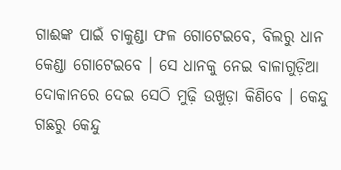ଗାଈଙ୍କ ପାଇଁ ଚାକୁଣ୍ଡା ଫଳ ଗୋଟେଇବେ, ବିଲରୁ ଧାନ କେଣ୍ଡା ଗୋଟେଇବେ । ସେ ଧାନକୁ ନେଇ ବାଳାଗୁଡ଼ିଆ ଦୋକାନରେ ଦେଇ ସେଠି ମୁଢ଼ି ଉଖୁଡ଼ା କିଣିବେ । କେନ୍ଦୁ ଗଛରୁ କେନ୍ଦୁ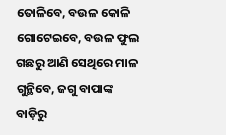ତୋଳିବେ, ବଉଳ କୋଳି ଗୋଟେଇବେ, ବଉଳ ଫୁଲ ଗଛରୁ ଆଣି ସେଥିରେ ମାଳ ଗୁନ୍ଥିବେ, ଜଗୁ ବାପାଙ୍କ ବାଡ଼ିରୁ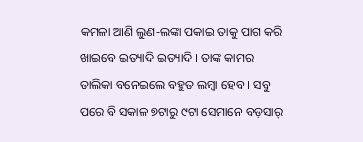କମଳା ଆଣି ଲୁଣ-ଲଙ୍କା ପକାଇ ତାକୁ ପାଗ କରି ଖାଇବେ ଇତ୍ୟାଦି ଇତ୍ୟାଦି । ତାଙ୍କ କାମର ତାଲିକା ବନେଇଲେ ବହୁତ ଲମ୍ବା ହେବ । ସବୁ ପରେ ବି ସକାଳ ୭ଟାରୁ ୯ଟା ସେମାନେ ବଡ଼ସାର୍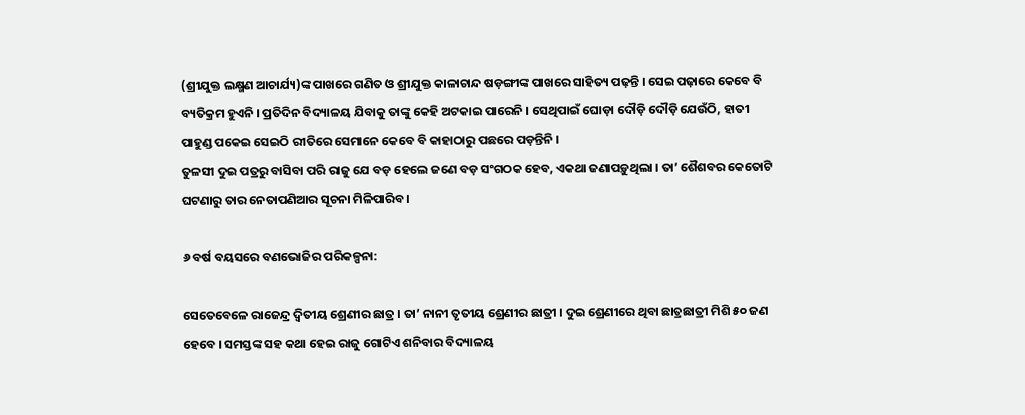(ଶ୍ରୀଯୁକ୍ତ ଲକ୍ଷ୍ମଣ ଆଚାର୍ଯ୍ୟ)ଙ୍କ ପାଖରେ ଗଣିତ ଓ ଶ୍ରୀଯୁକ୍ତ କାଳାଚାନ୍ଦ ଷଡ଼ଙ୍ଗୀଙ୍କ ପାଖରେ ସାହିତ୍ୟ ପଢ଼ନ୍ତି । ସେଇ ପଢ଼ାରେ କେବେ ବି ବ୍ୟତିକ୍ରମ ହୁଏନି । ପ୍ରତିଦିନ ବିଦ୍ୟାଳୟ ଯିବାକୁ ତାଙ୍କୁ କେହି ଅଟକାଇ ପାରେନି । ସେଥିପାଇଁ ଘୋଡ଼ା ଦୌଡ଼ି ଦୌଡ଼ି ଯେଉଁଠି, ହାତୀ ପାହୁଣ୍ଡ ପକେଇ ସେଇଠି ରୀତିରେ ସେମାନେ କେବେ ବି କାହାଠାରୁ ପଛରେ ପଡ଼ନ୍ତିନି ।
ତୁଳସୀ ଦୁଇ ପତ୍ରରୁ ବାସିବା ପରି ରାଜୁ ଯେ ବଡ଼ ହେଲେ ଜଣେ ବଡ଼ ସଂଗଠକ ହେବ, ଏକଥା ଜଣାପଡ଼ୁଥିଲା । ତା’ ଶୈଶବର କେତୋଟି ଘଟଣାରୁ ତାର ନେତାପଣିଆର ସୂଚନା ମିଳିପାରିବ ।

୬ ବର୍ଷ ବୟସରେ ବଣଭୋଜିର ପରିକଳ୍ପନା:

ସେତେବେଳେ ରାଜେନ୍ଦ୍ର ଦ୍ୱିତୀୟ ଶ୍ରେଣୀର ଛାତ୍ର । ତା’ ନାନୀ ତୃତୀୟ ଶ୍ରେଣୀର ଛାତ୍ରୀ । ଦୁଇ ଶ୍ରେଣୀରେ ଥିବା ଛାତ୍ରଛାତ୍ରୀ ମିଶି ୫୦ ଜଣ ହେବେ । ସମସ୍ତଙ୍କ ସହ କଥା ହେଇ ରାଜୁ ଗୋଟିଏ ଶନିବାର ବିଦ୍ୟାଳୟ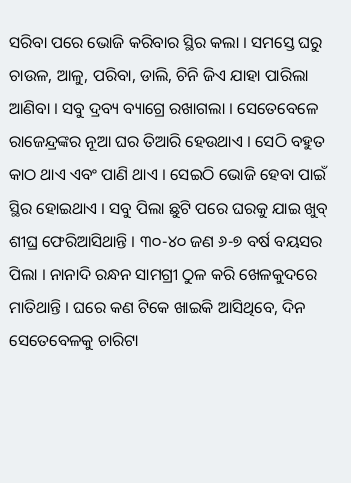ସରିବା ପରେ ଭୋଜି କରିବାର ସ୍ଥିର କଲା । ସମସ୍ତେ ଘରୁ ଚାଉଳ, ଆଳୁ, ପରିବା, ଡାଲି, ଚିନି ଜିଏ ଯାହା ପାରିଲା ଆଣିବା । ସବୁ ଦ୍ରବ୍ୟ ବ୍ୟାଗ୍ରେ ରଖାଗଲା । ସେତେବେଳେ ରାଜେନ୍ଦ୍ରଙ୍କର ନୂଆ ଘର ତିଆରି ହେଉଥାଏ । ସେଠି ବହୁତ କାଠ ଥାଏ ଏବଂ ପାଣି ଥାଏ । ସେଇଠି ଭୋଜି ହେବା ପାଇଁ ସ୍ଥିର ହୋଇଥାଏ । ସବୁ ପିଲା ଛୁଟି ପରେ ଘରକୁ ଯାଇ ଖୁବ୍ ଶୀଘ୍ର ଫେରିଆସିଥାନ୍ତି । ୩୦-୪୦ ଜଣ ୬-୭ ବର୍ଷ ବୟସର ପିଲା । ନାନାଦି ରନ୍ଧନ ସାମଗ୍ରୀ ଠୁଳ କରି ଖେଳକୁଦରେ ମାତିଥାନ୍ତି । ଘରେ କଣ ଟିକେ ଖାଇକି ଆସିଥିବେ, ଦିନ ସେତେବେଳକୁ ଚାରିଟା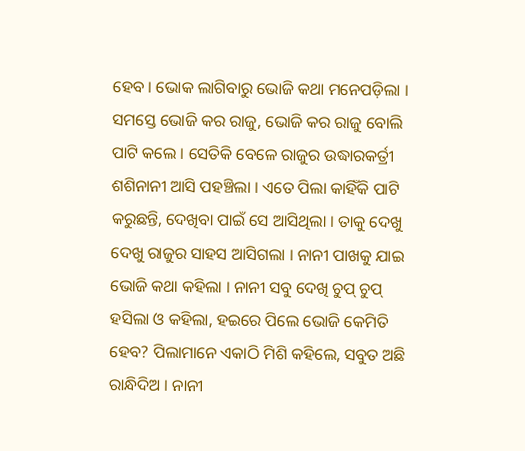ହେବ । ଭୋକ ଲାଗିବାରୁ ଭୋଜି କଥା ମନେପଡ଼ିଲା । ସମସ୍ତେ ଭୋଜି କର ରାଜୁ, ଭୋଜି କର ରାଜୁ ବୋଲି ପାଟି କଲେ । ସେତିକି ବେଳେ ରାଜୁର ଉଦ୍ଧାରକର୍ତ୍ରୀ ଶଶିନାନୀ ଆସି ପହଞ୍ଚିଲା । ଏତେ ପିଲା କାହିଁକି ପାଟି କରୁଛନ୍ତି, ଦେଖିବା ପାଇଁ ସେ ଆସିଥିଲା । ତାକୁ ଦେଖୁ ଦେଖୁ ରାଜୁର ସାହସ ଆସିଗଲା । ନାନୀ ପାଖକୁ ଯାଇ ଭୋଜି କଥା କହିଲା । ନାନୀ ସବୁ ଦେଖି ଚୁପ୍ ଚୁପ୍ ହସିଲା ଓ କହିଲା, ହଇରେ ପିଲେ ଭୋଜି କେମିତି ହେବ? ପିଲାମାନେ ଏକାଠି ମିଶି କହିଲେ, ସବୁତ ଅଛି ରାନ୍ଧିଦିଅ । ନାନୀ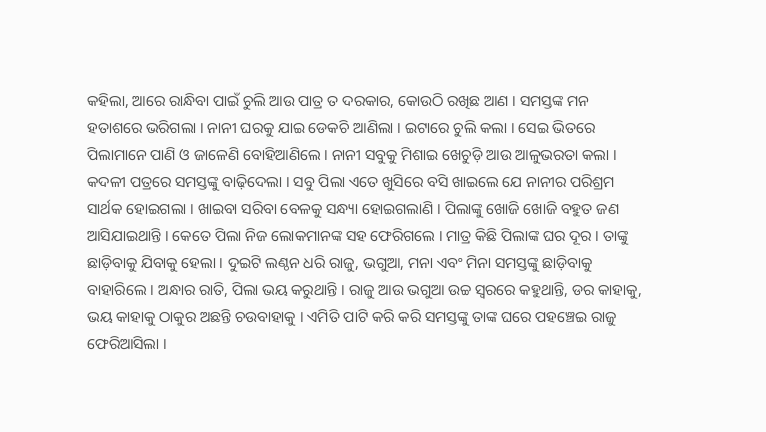କହିଲା, ଆରେ ରାନ୍ଧିବା ପାଇଁ ଚୁଲି ଆଉ ପାତ୍ର ତ ଦରକାର, କୋଉଠି ରଖିଛ ଆଣ । ସମସ୍ତଙ୍କ ମନ ହତାଶରେ ଭରିଗଲା । ନାନୀ ଘରକୁ ଯାଇ ଡେକଚି ଆଣିଲା । ଇଟାରେ ଚୁଲି କଲା । ସେଇ ଭିତରେ ପିଲାମାନେ ପାଣି ଓ ଜାଳେଣି ବୋହିଆଣିଲେ । ନାନୀ ସବୁକୁ ମିଶାଇ ଖେଚୁଡ଼ି ଆଉ ଆଳୁଭରତା କଲା । କଦଳୀ ପତ୍ରରେ ସମସ୍ତଙ୍କୁ ବାଢ଼ିଦେଲା । ସବୁ ପିଲା ଏତେ ଖୁସିରେ ବସି ଖାଇଲେ ଯେ ନାନୀର ପରିଶ୍ରମ ସାର୍ଥକ ହୋଇଗଲା । ଖାଇବା ସରିବା ବେଳକୁ ସନ୍ଧ୍ୟା ହୋଇଗଲାଣି । ପିଲାଙ୍କୁ ଖୋଜି ଖୋଜି ବହୁତ ଜଣ ଆସିଯାଇଥାନ୍ତି । କେତେ ପିଲା ନିଜ ଲୋକମାନଙ୍କ ସହ ଫେରିଗଲେ । ମାତ୍ର କିଛି ପିଲାଙ୍କ ଘର ଦୂର । ତାଙ୍କୁ ଛାଡ଼ିବାକୁ ଯିବାକୁ ହେଲା । ଦୁଇଟି ଲଣ୍ଠନ ଧରି ରାଜୁ, ଭଗୁଆ, ମନା ଏବଂ ମିନା ସମସ୍ତଙ୍କୁ ଛାଡ଼ିବାକୁ ବାହାରିଲେ । ଅନ୍ଧାର ରାତି, ପିଲା ଭୟ କରୁଥାନ୍ତି । ରାଜୁ ଆଉ ଭଗୁଆ ଉଚ୍ଚ ସ୍ୱରରେ କହୁଥାନ୍ତି, ଡର କାହାକୁ, ଭୟ କାହାକୁ ଠାକୁର ଅଛନ୍ତି ଚଉବାହାକୁ । ଏମିତି ପାଟି କରି କରି ସମସ୍ତଙ୍କୁ ତାଙ୍କ ଘରେ ପହଞ୍ଚେଇ ରାଜୁ ଫେରିଆସିଲା ।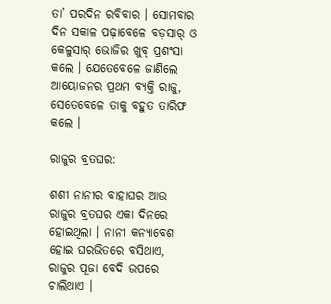ତା’ ପରଦିନ ରବିବାର । ସୋମବାର ଦିନ ସକାଳ ପଢ଼ାବେଳେ ବଡ଼ସାର୍ ଓ କେଳୁସାର୍ ଭୋଜିର ଖୁବ୍ ପ୍ରଶଂସା କଲେ । ଯେତେବେଳେ ଜାଣିଲେ ଆୟୋଜନର ପ୍ରଥମ ବ୍ୟକ୍ତି ରାଜୁ, ସେତେବେଳେ ତାକୁ ବହୁତ ତାରିଫ କଲେ ।

ରାଜୁର ବ୍ରତଘର:

ଶଶୀ ନାନୀର ବାହାଘର ଆଉ ରାଜୁର ବ୍ରତଘର ଏକା ଦିନରେ ହୋଇଥିଲା । ନାନୀ କନ୍ୟାବେଶ ହୋଇ ଘରଭିତରେ ବସିଥାଏ, ରାଜୁର ପୂଜା ବେଦି ଉପରେ ଚାଲିଥାଏ ।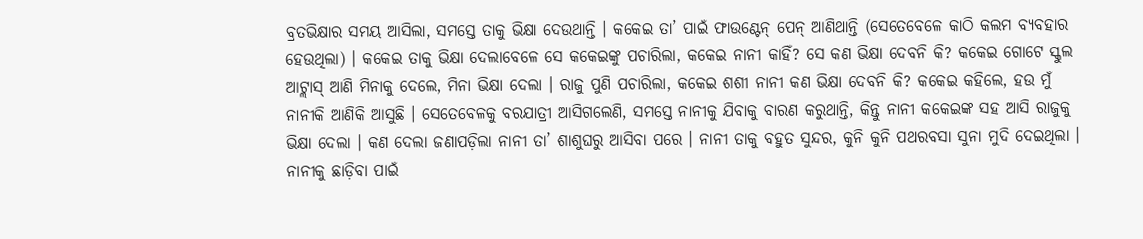ବ୍ରତଭିକ୍ଷାର ସମୟ ଆସିଲା, ସମସ୍ତେ ତାକୁ ଭିକ୍ଷା ଦେଉଥାନ୍ତି । କକେଇ ତା’ ପାଇଁ ଫାଉଣ୍ଟେନ୍ ପେନ୍ ଆଣିଥାନ୍ତି (ସେତେବେଳେ କାଠି କଲମ ବ୍ୟବହାର ହେଉଥିଲା) । କକେଇ ତାକୁ ଭିକ୍ଷା ଦେଲାବେଳେ ସେ କକେଇଙ୍କୁ ପଚାରିଲା, କକେଇ ନାନୀ କାହିଁ? ସେ କଣ ଭିକ୍ଷା ଦେବନି କି? କକେଇ ଗୋଟେ ସ୍କୁଲ ଆଟ୍ଲାସ୍ ଆଣି ମିନାକୁ ଦେଲେ, ମିନା ଭିକ୍ଷା ଦେଲା । ରାଜୁ ପୁଣି ପଚାରିଲା, କକେଇ ଶଶୀ ନାନୀ କଣ ଭିକ୍ଷା ଦେବନି କି? କକେଇ କହିଲେ, ହଉ ମୁଁ ନାନୀକି ଆଣିକି ଆସୁଛି । ସେତେବେଳକୁ ବରଯାତ୍ରୀ ଆସିଗଲେଣି, ସମସ୍ତେ ନାନୀକୁ ଯିବାକୁ ବାରଣ କରୁଥାନ୍ତି, କିନ୍ତୁ ନାନୀ କକେଇଙ୍କ ସହ ଆସି ରାଜୁକୁ ଭିକ୍ଷା ଦେଲା । କଣ ଦେଲା ଜଣାପଡ଼ିଲା ନାନୀ ତା’ ଶାଶୁଘରୁ ଆସିବା ପରେ । ନାନୀ ତାକୁ ବହୁତ ସୁନ୍ଦର, କୁନି କୁନି ପଥରବସା ସୁନା ମୁଦି ଦେଇଥିଲା । ନାନୀକୁ ଛାଡ଼ିବା ପାଇଁ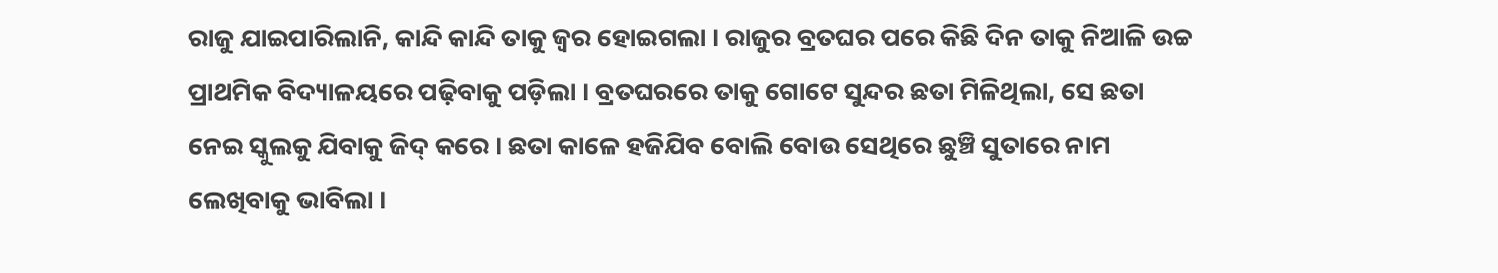ରାଜୁ ଯାଇପାରିଲାନି, କାନ୍ଦି କାନ୍ଦି ତାକୁ ଜ୍ୱର ହୋଇଗଲା । ରାଜୁର ବ୍ରତଘର ପରେ କିଛି ଦିନ ତାକୁ ନିଆଳି ଉଚ୍ଚ ପ୍ରାଥମିକ ବିଦ୍ୟାଳୟରେ ପଢ଼ିବାକୁ ପଡ଼ିଲା । ବ୍ରତଘରରେ ତାକୁ ଗୋଟେ ସୁନ୍ଦର ଛତା ମିଳିଥିଲା, ସେ ଛତା ନେଇ ସ୍କୁଲକୁ ଯିବାକୁ ଜିଦ୍ କରେ । ଛତା କାଳେ ହଜିଯିବ ବୋଲି ବୋଉ ସେଥିରେ ଛୁଞ୍ଚି ସୁତାରେ ନାମ ଲେଖିବାକୁ ଭାବିଲା ।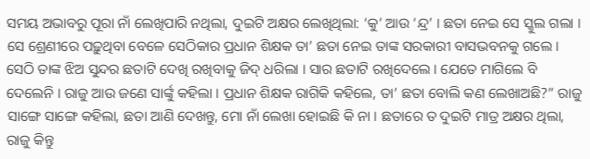ସମୟ ଅଭାବରୁ ପୂରା ନାଁ ଲେଖିପାରି ନଥିଲା, ଦୁଇଟି ଅକ୍ଷର ଲେଖିଥିଲା: ‘କୁ’ ଆଉ ‘ନ୍ଦ୍ର’ । ଛତା ନେଇ ସେ ସ୍କୁଲ ଗଲା । ସେ ଶ୍ରେଣୀରେ ପଢ଼ୁଥିବା ବେଳେ ସେଠିକାର ପ୍ରଧାନ ଶିକ୍ଷକ ତା’ ଛତା ନେଇ ତାଙ୍କ ସରକାରୀ ବାସଭବନକୁ ଗଲେ । ସେଠି ତାଙ୍କ ଝିଅ ସୁନ୍ଦର ଛତାଟି ଦେଖି ରଖିବାକୁ ଜିଦ୍ ଧରିଲା । ସାର ଛତାଟି ରଖିଦେଲେ । ଯେତେ ମାଗିଲେ ବି ଦେଲେନି । ରାଜୁ ଆଉ ଜଣେ ସାର୍ଙ୍କୁ କହିଲା । ପ୍ରଧାନ ଶିକ୍ଷକ ରାଗିକି କହିଲେ, ତା’ ଛତା ବୋଲି କଣ ଲେଖାଅଛି?” ରାଜୁ ସାଙ୍ଗେ ସାଙ୍ଗେ କହିଲା, ଛତା ଆଣି ଦେଖନ୍ତୁ, ମୋ ନାଁ ଲେଖା ହୋଇଛି କି ନା । ଛତାରେ ତ ଦୁଇଟି ମାତ୍ର ଅକ୍ଷର ଥିଲା, ରାଜୁ କିନ୍ତୁ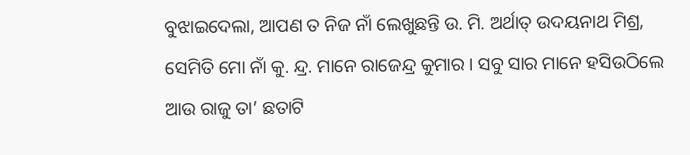ବୁଝାଇଦେଲା, ଆପଣ ତ ନିଜ ନାଁ ଲେଖୁଛନ୍ତି ଉ. ମି. ଅର୍ଥାତ୍ ଉଦୟନାଥ ମିଶ୍ର, ସେମିତି ମୋ ନାଁ କୁ. ନ୍ଦ୍ର. ମାନେ ରାଜେନ୍ଦ୍ର କୁମାର । ସବୁ ସାର ମାନେ ହସିଉଠିଲେ ଆଉ ରାଜୁ ତା’ ଛତାଟି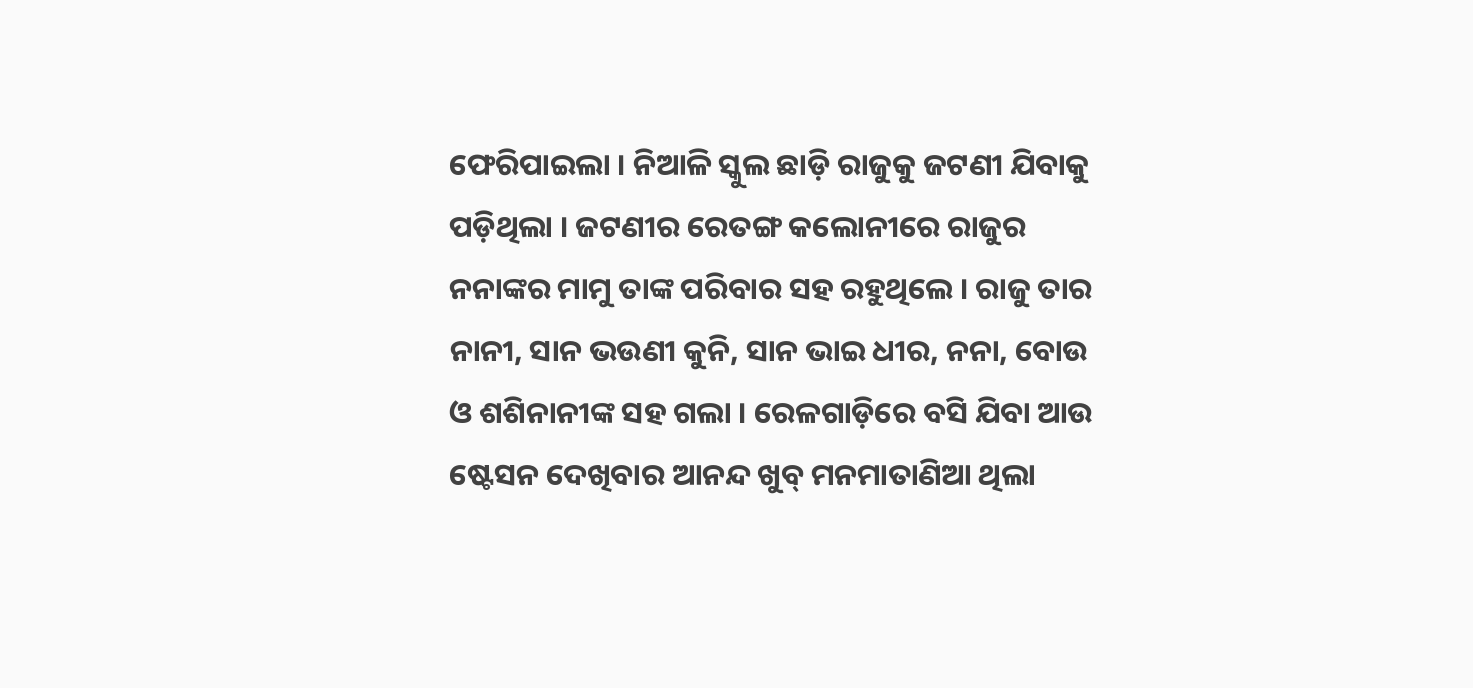ଫେରିପାଇଲା । ନିଆଳି ସ୍କୁଲ ଛାଡ଼ି ରାଜୁକୁ ଜଟଣୀ ଯିବାକୁ ପଡ଼ିଥିଲା । ଜଟଣୀର ରେତଙ୍ଗ କଲୋନୀରେ ରାଜୁର ନନାଙ୍କର ମାମୁ ତାଙ୍କ ପରିବାର ସହ ରହୁଥିଲେ । ରାଜୁ ତାର ନାନୀ, ସାନ ଭଉଣୀ କୁନି, ସାନ ଭାଇ ଧୀର, ନନା, ବୋଉ ଓ ଶଶିନାନୀଙ୍କ ସହ ଗଲା । ରେଳଗାଡ଼ିରେ ବସି ଯିବା ଆଉ ଷ୍ଟେସନ ଦେଖିବାର ଆନନ୍ଦ ଖୁବ୍ ମନମାତାଣିଆ ଥିଲା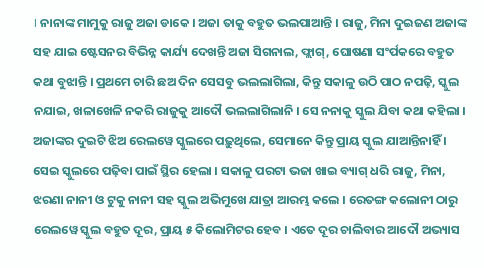। ନାନାଙ୍କ ମାମୁକୁ ରାଜୁ ଅଜା ଡାକେ । ଅଜା ତାକୁ ବହୁତ ଭଲପାଆନ୍ତି । ରାଜୁ, ମିନା ଦୁଇଜଣ ଅଜାଙ୍କ ସହ ଯାଇ ଷ୍ଟେସନର ବିଭିନ୍ନ କାର୍ଯ୍ୟ ଦେଖନ୍ତି ଅଜା ସିଗନାଲ, ଫ୍ଲାଗ୍, ଘୋଷଣା ସଂର୍ପକରେ ବହୁତ କଥା ବୁଝାନ୍ତି । ପ୍ରଥମେ ଚାରି ଛଅ ଦିନ ସେସବୁ ଭଲଲାଗିଲା, କିନ୍ତୁ ସକାଳୁ ଉଠି ପାଠ ନପଢ଼ି, ସ୍କୁଲ ନଯାଇ, ଖଳାଖେଳି ନକରି ରାଜୁକୁ ଆଦୌ ଭଲଲାଗିଲାନି । ସେ ନନାକୁ ସ୍କୁଲ ଯିବା କଥା କହିଲା । ଅଜାଙ୍କର ଦୁଇଟି ଝିଅ ରେଲୱେ ସ୍କୁଲରେ ପଢ଼ୁଥିଲେ, ସେମାନେ କିନ୍ତୁ ପ୍ରାୟ ସ୍କୁଲ ଯାଆନ୍ତିନାହିଁ । ସେଇ ସ୍କୁଲରେ ପଢ଼ିବା ପାଇଁ ସ୍ଥିର ହେଲା । ସକାଳୁ ପରଟା ଭଜା ଖାଇ ବ୍ୟାଗ୍ ଧରି ରାଜୁ, ମିନା, ଝରଣା ନାନୀ ଓ ଟୁକୁ ନାନୀ ସହ ସ୍କୁଲ ଅଭିମୁଖେ ଯାତ୍ରା ଆରମ୍ଭ କଲେ । ରେତଙ୍ଗ କଲୋନୀ ଠାରୁ ରେଲୱେ ସ୍କୁଲ ବହୁତ ଦୂର, ପ୍ରାୟ ୫ କିଲୋମିଟର ହେବ । ଏତେ ଦୂର ଚାଲିବାର ଆଦୌ ଅଭ୍ୟାସ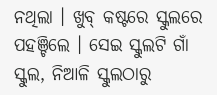ନଥିଲା । ଖୁବ୍ କଷ୍ଟରେ ସ୍କୁଲରେ ପହଞ୍ଚିଲେ । ସେଇ ସ୍କୁଲଟି ଗାଁ ସ୍କୁଲ, ନିଆଳି ସ୍କୁଲଠାରୁ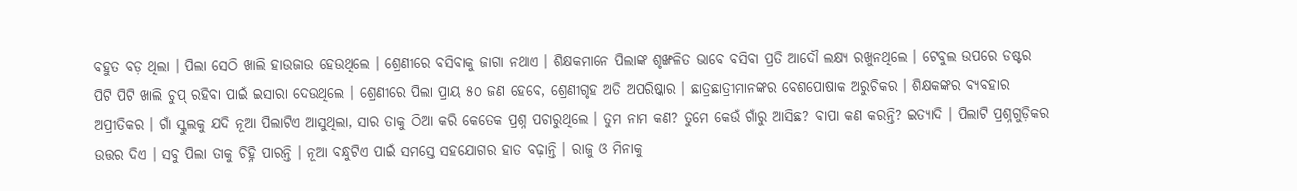ବହୁତ ବଡ଼ ଥିଲା । ପିଲା ସେଠି ଖାଲି ହାଉଜାଉ ହେଉଥିଲେ । ଶ୍ରେଣୀରେ ବସିବାକୁ ଜାଗା ନଥାଏ । ଶିକ୍ଷକମାନେ ପିଲାଙ୍କ ଶୃଙ୍ଖଳିତ ଭାବେ ବସିବା ପ୍ରତି ଆଦୌ ଲକ୍ଷ୍ୟ ରଖୁନଥିଲେ । ଟେବୁଲ ଉପରେ ଡଷ୍ଟର ପିଟି ପିଟି ଖାଲି ଚୁପ୍ ରହିବା ପାଇଁ ଇସାରା ଦେଉଥିଲେ । ଶ୍ରେଣୀରେ ପିଲା ପ୍ରାୟ ୫୦ ଜଣ ହେବେ, ଶ୍ରେଣୀଗୃହ ଅତି ଅପରିଷ୍କାର । ଛାତ୍ରଛାତ୍ରୀମାନଙ୍କର ବେଶପୋଷାକ ଅରୁଚିକର । ଶିକ୍ଷକଙ୍କର ବ୍ୟବହାର ଅପ୍ରୀତିକର । ଗାଁ ସ୍କୁଲକୁ ଯଦି ନୂଆ ପିଲାଟିଏ ଆସୁଥିଲା, ସାର ତାକୁ ଠିଆ କରି କେତେକ ପ୍ରଶ୍ନ ପଚାରୁଥିଲେ । ତୁମ ନାମ କଣ? ତୁମେ କେଉଁ ଗାଁରୁ ଆସିଛ? ବାପା କଣ କରନ୍ତି? ଇତ୍ୟାଦି । ପିଲାଟି ପ୍ରଶ୍ନଗୁଡ଼ିକର ଉତ୍ତର ଦିଏ । ସବୁ ପିଲା ତାକୁ ଚିହ୍ନି ପାରନ୍ତି । ନୂଆ ବନ୍ଧୁଟିଏ ପାଇଁ ସମସ୍ତେ ସହଯୋଗର ହାତ ବଢ଼ାନ୍ତି । ରାଜୁ ଓ ମିନାକୁ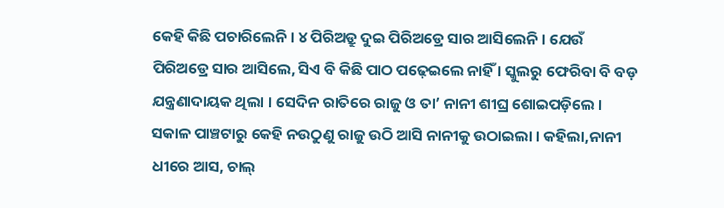କେହି କିଛି ପଚାରିଲେନି । ୪ ପିରିଅଡ୍ରୁ ଦୁଇ ପିରିଅଡ୍ରେ ସାର ଆସିଲେନି । ଯେଉଁ ପିରିଅଡ୍ରେ ସାର ଆସିଲେ, ସିଏ ବି କିଛି ପାଠ ପଢ଼େଇଲେ ନାହିଁ । ସ୍କୁଲରୁ ଫେରିବା ବି ବଡ଼ ଯନ୍ତ୍ରଣାଦାୟକ ଥିଲା । ସେଦିନ ରାତିରେ ରାଜୁ ଓ ତା’ ନାନୀ ଶୀଘ୍ର ଶୋଇପଡ଼ିଲେ । ସକାଳ ପାଞ୍ଚଟାରୁ କେହି ନଉଠୁଣୁ ରାଜୁ ଉଠି ଆସି ନାନୀକୁ ଉଠାଇଲା । କହିଲା,ନାନୀ ଧୀରେ ଆସ, ଚାଲ୍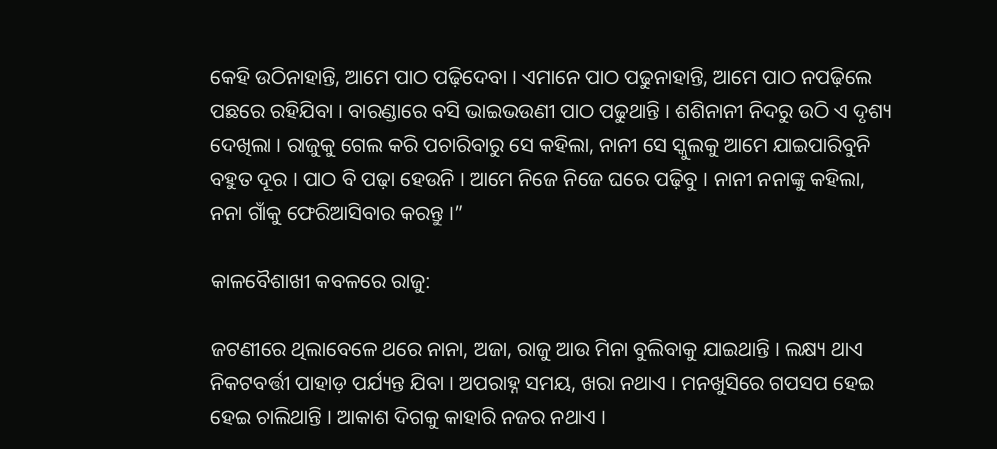କେହି ଉଠିନାହାନ୍ତି, ଆମେ ପାଠ ପଢ଼ିଦେବା । ଏମାନେ ପାଠ ପଢୁନାହାନ୍ତି, ଆମେ ପାଠ ନପଢ଼ିଲେ ପଛରେ ରହିଯିବା । ବାରଣ୍ଡାରେ ବସି ଭାଇଭଉଣୀ ପାଠ ପଢୁଥାନ୍ତି । ଶଶିନାନୀ ନିଦରୁ ଉଠି ଏ ଦୃଶ୍ୟ ଦେଖିଲା । ରାଜୁକୁ ଗେଲ କରି ପଚାରିବାରୁ ସେ କହିଲା, ନାନୀ ସେ ସ୍କୁଲକୁ ଆମେ ଯାଇପାରିବୁନି ବହୁତ ଦୂର । ପାଠ ବି ପଢ଼ା ହେଉନି । ଆମେ ନିଜେ ନିଜେ ଘରେ ପଢ଼ିବୁ । ନାନୀ ନନାଙ୍କୁ କହିଲା, ନନା ଗାଁକୁ ଫେରିଆସିବାର କରନ୍ତୁ ।”

କାଳବୈଶାଖୀ କବଳରେ ରାଜୁ:

ଜଟଣୀରେ ଥିଲାବେଳେ ଥରେ ନାନା, ଅଜା, ରାଜୁ ଆଉ ମିନା ବୁଲିବାକୁ ଯାଇଥାନ୍ତି । ଲକ୍ଷ୍ୟ ଥାଏ ନିକଟବର୍ତ୍ତୀ ପାହାଡ଼ ପର୍ଯ୍ୟନ୍ତ ଯିବା । ଅପରାହ୍ନ ସମୟ, ଖରା ନଥାଏ । ମନଖୁସିରେ ଗପସପ ହେଇ ହେଇ ଚାଲିଥାନ୍ତି । ଆକାଶ ଦିଗକୁ କାହାରି ନଜର ନଥାଏ ।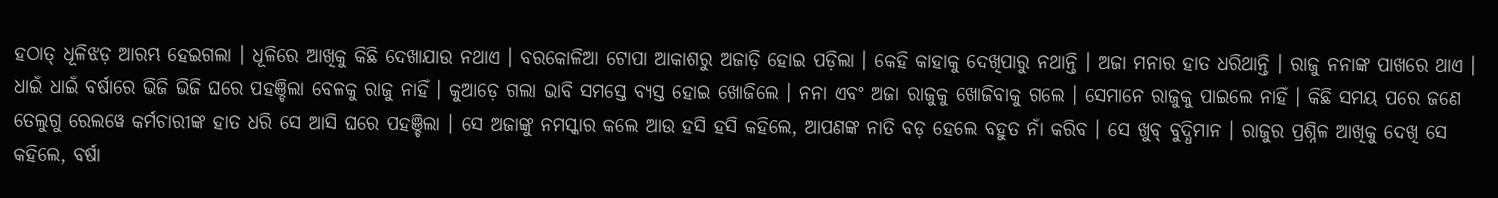ହଠାତ୍ ଧୂଳିଝଡ଼ ଆରମ୍ଭ ହେଇଗଲା । ଧୂଳିରେ ଆଖିକୁ କିଛି ଦେଖାଯାଉ ନଥାଏ । ବରକୋଳିଆ ଟୋପା ଆକାଶରୁ ଅଜାଡ଼ି ହୋଇ ପଡ଼ିଲା । କେହି କାହାକୁ ଦେଖିପାରୁ ନଥାନ୍ତି । ଅଜା ମନାର ହାତ ଧରିଥାନ୍ତି । ରାଜୁ ନନାଙ୍କ ପାଖରେ ଥାଏ । ଧାଇଁ ଧାଇଁ ବର୍ଷାରେ ଭିଜି ଭିଜି ଘରେ ପହଞ୍ଚିଲା ବେଳକୁ ରାଜୁ ନାହିଁ । କୁଆଡ଼େ ଗଲା ଭାବି ସମସ୍ତେ ବ୍ୟସ୍ତ ହୋଇ ଖୋଜିଲେ । ନନା ଏବଂ ଅଜା ରାଜୁକୁ ଖୋଜିବାକୁ ଗଲେ । ସେମାନେ ରାଜୁକୁ ପାଇଲେ ନାହିଁ । କିଛି ସମୟ ପରେ ଜଣେ ତେଲୁଗୁ ରେଲୱେ କର୍ମଚାରୀଙ୍କ ହାତ ଧରି ସେ ଆସି ଘରେ ପହଞ୍ଚିଲା । ସେ ଅଜାଙ୍କୁ ନମସ୍କାର କଲେ ଆଉ ହସି ହସି କହିଲେ, ଆପଣଙ୍କ ନାତି ବଡ଼ ହେଲେ ବହୁତ ନାଁ କରିବ । ସେ ଖୁବ୍ ବୁଦ୍ଧିମାନ । ରାଜୁର ପ୍ରଶ୍ନିଳ ଆଖିକୁ ଦେଖି ସେ କହିଲେ, ବର୍ଷା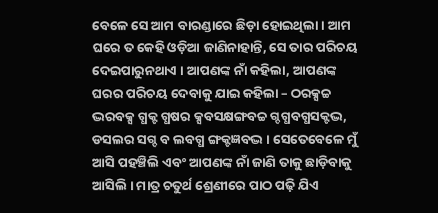ବେଳେ ସେ ଆମ ବାରଣ୍ଡାରେ ଛିଡ଼ା ହୋଇଥିଲା । ଆମ ଘରେ ତ କେହି ଓଡ଼ିଆ ଜାଣିନାହାନ୍ତି, ସେ ତାର ପରିଚୟ ଦେଇପାରୁନଥାଏ । ଆପଣଙ୍କ ନାଁ କହିଲା, ଆପଣଙ୍କ ଘରର ପରିଚୟ ଦେବାକୁ ଯାଇ କହିଲା – ଠରକ୍ସଚ୍ଚ ଦ୍ଭରବକ୍ସ ଗ୍ଧକ୍ଟ ଗ୍ଧଷର କ୍ସବସକ୍ଷଙ୍ଗବଚ୍ଚ ଗ୍ଦଗ୍ଧବଗ୍ଧସକ୍ଟଦ୍ଭ, ଡସଲର ସଗ୍ଦ ବ ଲବଗ୍ଧ ଙ୍ଗକ୍ଟଜ୍ଞବଦ୍ଭ । ସେତେବେଳେ ମୁଁ ଆସି ପହଞ୍ଚିଲି ଏବଂ ଆପଣଙ୍କ ନାଁ ଜାଣି ତାକୁ ଛାଡ଼ିବାକୁ ଆସିଲି । ମାତ୍ର ଚତୁର୍ଥ ଶ୍ରେଣୀରେ ପାଠ ପଢ଼ି ଯିଏ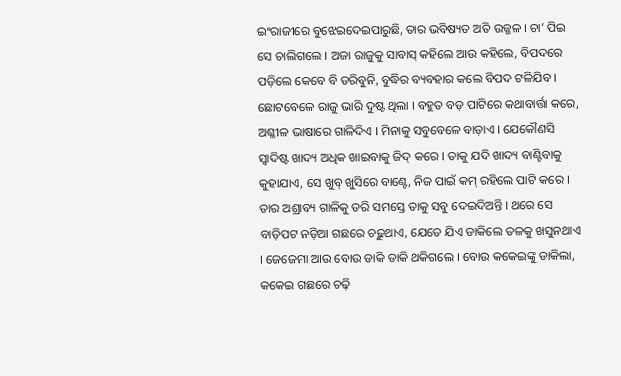ଇଂରାଜୀରେ ବୁଝେଇଦେଇପାରୁଛି, ତାର ଭବିଷ୍ୟତ ଅତି ଉଜ୍ଜଳ । ଚା’ ପିଇ ସେ ଚାଲିଗଲେ । ଅଜା ରାଜୁକୁ ସାବାସ୍ କହିଲେ ଆଉ କହିଲେ, ବିପଦରେ ପଡ଼ିଲେ କେବେ ବି ଡରିବୁନି, ବୁଦ୍ଧିର ବ୍ୟବହାର କଲେ ବିପଦ ଟଳିଯିବ ।
ଛୋଟବେଳେ ରାଜୁ ଭାରି ଦୁଷ୍ଟ ଥିଲା । ବହୁତ ବଡ଼ ପାଟିରେ କଥାବାର୍ତ୍ତା କରେ, ଅଶ୍ଳୀଳ ଭାଷାରେ ଗାଳିଦିଏ । ମିନାକୁ ସବୁବେଳେ ବାଡ଼ାଏ । ଯେକୌଣସି ସ୍ୱାଦିଷ୍ଟ ଖାଦ୍ୟ ଅଧିକ ଖାଇବାକୁ ଜିଦ୍ କରେ । ତାକୁ ଯଦି ଖାଦ୍ୟ ବାଣ୍ଟିବାକୁ କୁହାଯାଏ, ସେ ଖୁବ୍ ଖୁସିରେ ବାଣ୍ଟେ, ନିଜ ପାଇଁ କମ୍ ରହିଲେ ପାଟି କରେ । ତାର ଅଶ୍ରାବ୍ୟ ଗାଳିକୁ ଡରି ସମସ୍ତେ ତାକୁ ସବୁ ଦେଇଦିଅନ୍ତି । ଥରେ ସେ ବାଡ଼ିପଟ ନଡ଼ିଆ ଗଛରେ ଚଢ଼ୁଥାଏ, ଯେତେ ଯିଏ ଡାକିଲେ ତଳକୁ ଖସୁନଥାଏ । ଜେଜେମା ଆଉ ବୋଉ ଡାକି ଡାକି ଥକିଗଲେ । ବୋଉ କକେଇଙ୍କୁ ଡାକିଲା, କକେଇ ଗଛରେ ଚଢ଼ି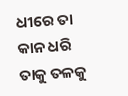ଧୀରେ ତା କାନ ଧରି ତାକୁ ତଳକୁ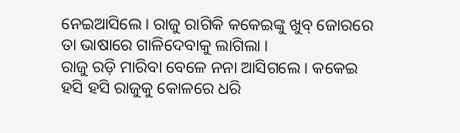ନେଇଆସିଲେ । ରାଜୁ ରାଗିକି କକେଇଙ୍କୁ ଖୁବ୍ ଜୋରରେ ତା ଭାଷାରେ ଗାଳିଦେବାକୁ ଲାଗିଲା ।
ରାଜୁ ରଡ଼ି ମାରିବା ବେଳେ ନନା ଆସିଗଲେ । କକେଇ ହସି ହସି ରାଜୁକୁ କୋଳରେ ଧରି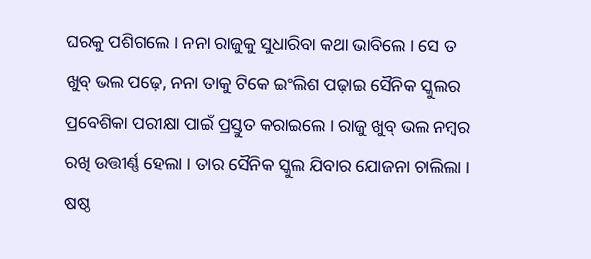ଘରକୁ ପଶିଗଲେ । ନନା ରାଜୁକୁ ସୁଧାରିବା କଥା ଭାବିଲେ । ସେ ତ ଖୁବ୍ ଭଲ ପଢ଼େ, ନନା ତାକୁ ଟିକେ ଇଂଲିଶ ପଢ଼ାଇ ସୈନିକ ସ୍କୁଲର ପ୍ରବେଶିକା ପରୀକ୍ଷା ପାଇଁ ପ୍ରସ୍ତୁତ କରାଇଲେ । ରାଜୁ ଖୁବ୍ ଭଲ ନମ୍ବର ରଖି ଉତ୍ତୀର୍ଣ୍ଣ ହେଲା । ତାର ସୈନିକ ସ୍କୁଲ ଯିବାର ଯୋଜନା ଚାଲିଲା । ଷଷ୍ଠ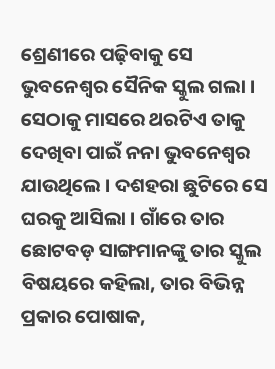ଶ୍ରେଣୀରେ ପଢ଼ିବାକୁ ସେ ଭୁବନେଶ୍ୱର ସୈନିକ ସ୍କୁଲ ଗଲା । ସେଠାକୁ ମାସରେ ଥରଟିଏ ତାକୁ ଦେଖିବା ପାଇଁ ନନା ଭୁବନେଶ୍ୱର ଯାଉଥିଲେ । ଦଶହରା ଛୁଟିରେ ସେ ଘରକୁ ଆସିଲା । ଗାଁରେ ତାର ଛୋଟବଡ଼ ସାଙ୍ଗମାନଙ୍କୁ ତାର ସ୍କୁଲ ବିଷୟରେ କହିଲା, ତାର ବିଭିନ୍ନ ପ୍ରକାର ପୋଷାକ,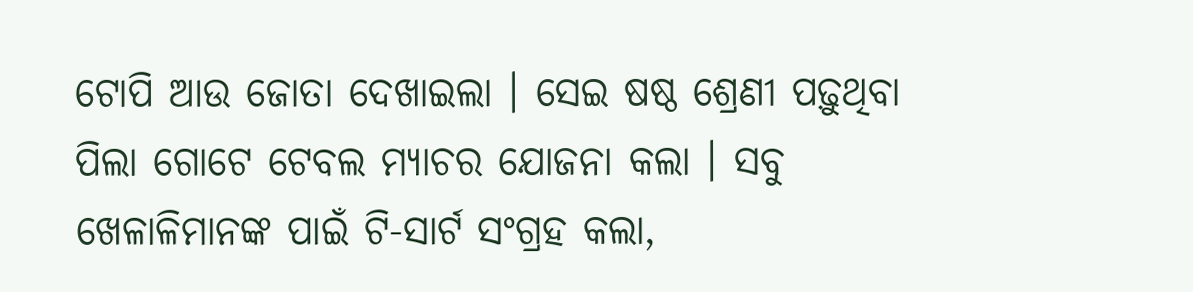ଟୋପି ଆଉ ଜୋତା ଦେଖାଇଲା । ସେଇ ଷଷ୍ଠ ଶ୍ରେଣୀ ପଢ଼ୁଥିବା ପିଲା ଗୋଟେ ଟେବଲ ମ୍ୟାଚର ଯୋଜନା କଲା । ସବୁ ଖେଳାଳିମାନଙ୍କ ପାଇଁ ଟି-ସାର୍ଟ ସଂଗ୍ରହ କଲା,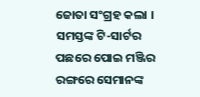ଜୋତା ସଂଗ୍ରହ କଲା । ସମସ୍ତଙ୍କ ଟି-ସାର୍ଟର ପଛରେ ପୋଇ ମଞ୍ଜିର ରଙ୍ଗରେ ସେମାନଙ୍କ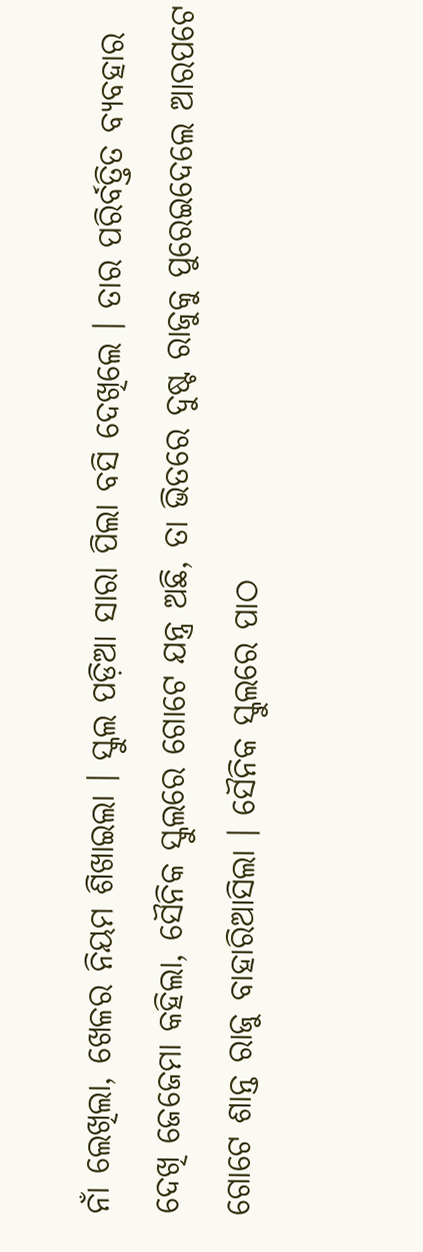ନାଁ ଲେଖିଲା, ଖେଳର ନିୟମ ଶିଖାଇଲା । ସ୍କୁଲ ପଡ଼ିଆ ସାରା ପିଲା ବସି ଦେଖିଲେ । ତାର ପରିର୍ବତ୍ତିତ ବ୍ୟବହାର ଦେଖି ଜେଜେମା କହିଲା, ସୈନିକ ସ୍କୁଲରେ ଗୋଟେ ଯନ୍ତ୍ର ଅଛି, ତା ଭିତରେ ଦୁଷ୍ଟ ରାଜୁକୁ ପୁରେଇଦେଲେ ଆରପଟେ ଗୋଟେ ଶାନ୍ତ ରାଜୁ ବାହାରିଆସିଲା । ସୈନିକ ସ୍କୁଲରେ ପାଠ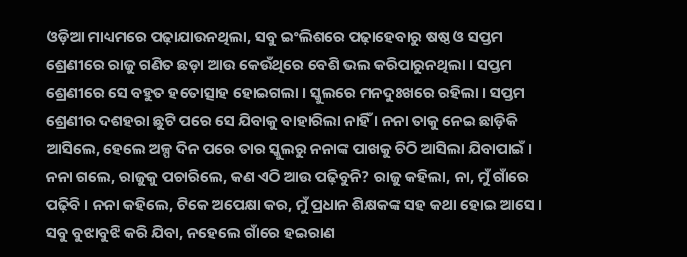ଓଡ଼ିଆ ମାଧ୍ୟମରେ ପଢ଼ାଯାଉନଥିଲା, ସବୁ ଇଂଲିଶରେ ପଢ଼ାହେବାରୁ ଷଷ୍ଠ ଓ ସପ୍ତମ ଶ୍ରେଣୀରେ ରାଜୁ ଗଣିତ ଛଡ଼ା ଆଉ କେଉଁଥିରେ ବେଶି ଭଲ କରିପାରୁନଥିଲା । ସପ୍ତମ ଶ୍ରେଣୀରେ ସେ ବହୁତ ହତୋତ୍ସାହ ହୋଇଗଲା । ସ୍କୁଲରେ ମନଦୁଃଖରେ ରହିଲା । ସପ୍ତମ ଶ୍ରେଣୀର ଦଶହରା ଛୁଟି ପରେ ସେ ଯିବାକୁ ବାହାରିଲା ନାହିଁ । ନନା ତାକୁ ନେଇ ଛାଡ଼ିକି ଆସିଲେ, ହେଲେ ଅଳ୍ପ ଦିନ ପରେ ତାର ସ୍କୁଲରୁ ନନାଙ୍କ ପାଖକୁ ଚିଠି ଆସିଲା ଯିବାପାଇଁ । ନନା ଗଲେ, ରାଜୁକୁ ପଚାରିଲେ, କଣ ଏଠି ଆଉ ପଢ଼ିବୁନି? ରାଜୁ କହିଲା, ନା, ମୁଁ ଗାଁରେ ପଢ଼ିବି । ନନା କହିଲେ, ଟିକେ ଅପେକ୍ଷା କର, ମୁଁ ପ୍ରଧାନ ଶିକ୍ଷକଙ୍କ ସହ କଥା ହୋଇ ଆସେ । ସବୁ ବୁଝାବୁଝି କରି ଯିବା, ନହେଲେ ଗାଁରେ ହଇରାଣ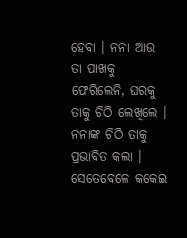ହେବା । ନନା ଆଉ ତା ପାଖକୁ ଫେରିଲେନି, ଘରକୁ ତାକୁ ଚିଠି ଲେଖିଲେ । ନନାଙ୍କ ଚିଠି ତାକୁ ପ୍ରଭାବିତ କଲା । ସେତେବେଳେ କକେଇ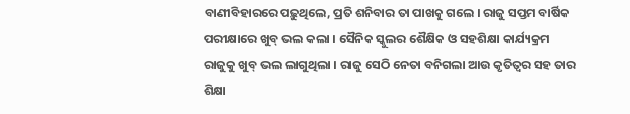ବାଣୀବିହାରରେ ପଢ଼ୁଥିଲେ, ପ୍ରତି ଶନିବାର ତା ପାଖକୁ ଗଲେ । ରାଜୁ ସପ୍ତମ ବାର୍ଷିକ ପରୀକ୍ଷାରେ ଖୁବ୍ ଭଲ କଲା । ସୈନିକ ସ୍କୁଲର ଶୈକ୍ଷିକ ଓ ସହଶିକ୍ଷା କାର୍ଯ୍ୟକ୍ରମ ରାଜୁକୁ ଖୁବ୍ ଭଲ ଲାଗୁଥିଲା । ରାଜୁ ସେଠି ନେତା ବନିଗଲା ଆଉ କୃତିତ୍ୱର ସହ ତାର ଶିକ୍ଷା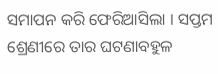ସମାପନ କରି ଫେରିଆସିଲା । ସପ୍ତମ ଶ୍ରେଣୀରେ ତାର ଘଟଣାବହୁଳ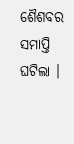ଶୈଶବର ସମାପ୍ତି ଘଟିଲା ।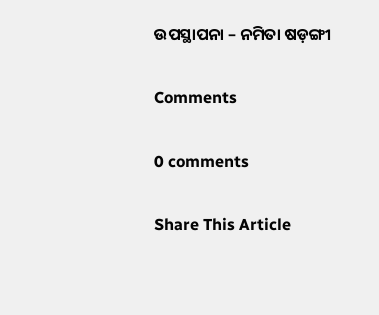ଉପସ୍ଥାପନା – ନମିତା ଷଡ଼ଙ୍ଗୀ

Comments

0 comments

Share This Article